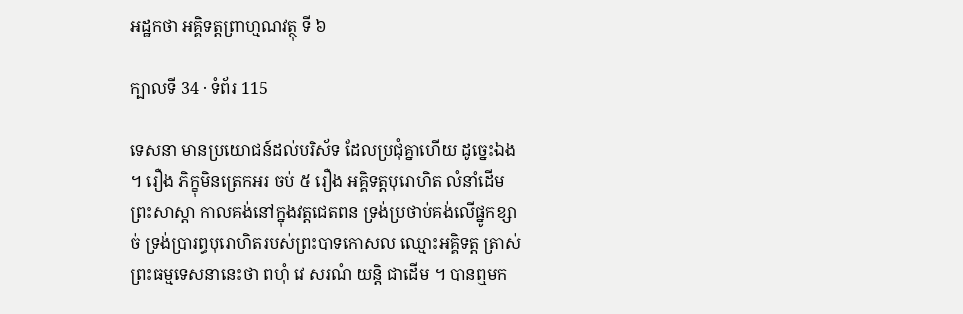អដ្ឋកថា អគ្គិទត្តព្រាហ្មណវត្ថុ ទី ៦

ក្បាលទី 34 · ទំព័រ 115

ទេសនា មានប្រយោជន៍ដល់បរិស័ទ ដែលប្រជុំគ្នាហើយ ដូច្នេះឯង ។ រឿង ភិក្ខុមិនត្រេកអរ ចប់ ៥ រឿង អគ្គិទត្តបុរោហិត លំនាំដើម ព្រះសាស្តា កាលគង់នៅក្នុងវត្តជេតពន ទ្រង់ប្រថាប់គង់លើផ្នូកខ្សាច់ ទ្រង់ប្រារព្ធបុរោហិតរបស់ព្រះបាទកោសល ឈ្មោះអគ្គិទត្ត ត្រាស់ព្រះធម្មទេសនានេះថា ពហុំ វេ សរណំ យន្តិ ជាដើម ។ បានឮមក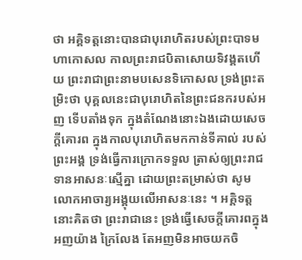ថា អគ្គិទត្តនោះបានជាបុរោហិតរបស់ព្រះបាទមហាកោសល កាលព្រះរាជបិតាសោយទិវង្គតហើយ ព្រះរាជាព្រះនាមបសេនទិកោសល ទ្រង់ព្រះតម្រិះថា បុគ្គលនេះជាបុរោហិតនៃព្រះជនករបស់អញ ទើបតាំងទុក ក្នុងតំណែងនោះឯងដោយសេចក្តីគោរព ក្នុងកាលបុរោហិតមកកាន់ទីគាល់ របស់ព្រះអង្គ ទ្រង់ធ្វើការក្រោកទទួល ត្រាស់ឲ្យព្រះរាជទានអាសនៈស្មើគ្នា ដោយព្រះតម្រាស់ថា សូមលោកអាចារ្យអង្គុយលើអាសនៈនេះ ។ អគ្គិទត្តនោះគិតថា ព្រះរាជានេះ ទ្រង់ធ្វើសេចក្តីគោរពក្នុងអញយ៉ាង ក្រៃលែង តែអញមិនអាចយកចិ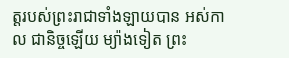ត្តរបស់ព្រះរាជាទាំងឡាយបាន អស់កាល ជានិច្ចឡើយ ម្យ៉ាងទៀត ព្រះ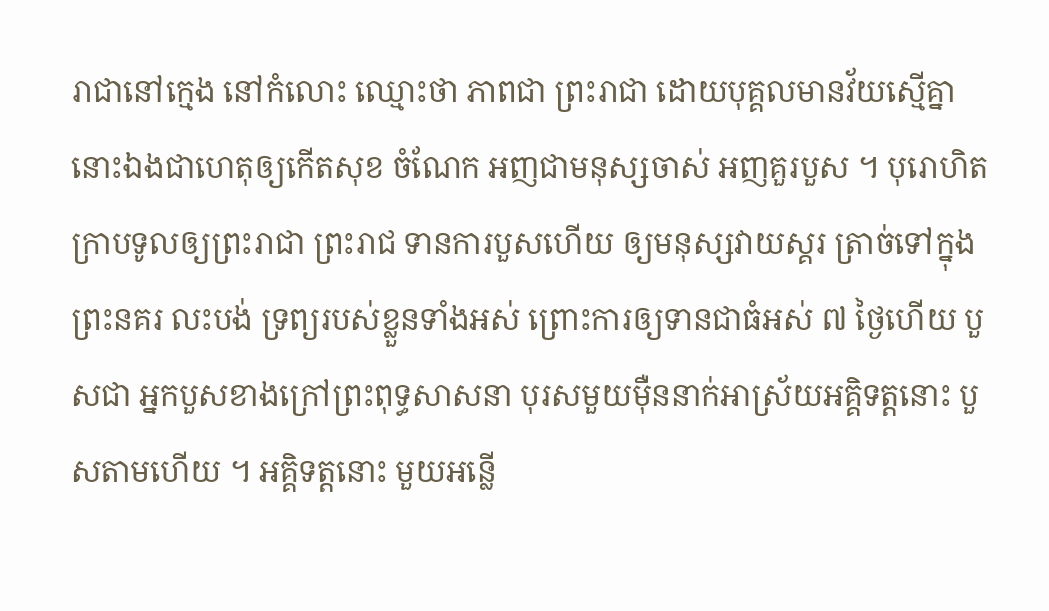រាជានៅក្មេង នៅកំលោះ ឈ្មោះថា ភាពជា ព្រះរាជា ដោយបុគ្គលមានវ័យស្មើគ្នានោះឯងជាហេតុឲ្យកើតសុខ ចំណែក អញជាមនុស្សចាស់ អញគួរបួស ។ បុរោហិតក្រាបទូលឲ្យព្រះរាជា ព្រះរាជ ទានការបួសហើយ ឲ្យមនុស្សវាយស្គរ ត្រាច់ទៅក្នុងព្រះនគរ លះបង់ ទ្រព្យរបស់ខ្លួនទាំងអស់ ព្រោះការឲ្យទានជាធំអស់ ៧ ថ្ងៃហើយ បួសជា អ្នកបួសខាងក្រៅព្រះពុទ្ធសាសនា បុរសមួយម៉ឺននាក់អាស្រ័យអគ្គិទត្តនោះ បួសតាមហើយ ។ អគ្គិទត្តនោះ មួយអន្លើ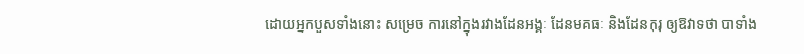ដោយអ្នកបួសទាំងនោះ សម្រេច ការនៅក្នុងរវាងដែនអង្គៈ ដែនមគធៈ និងដែនកុរុ ឲ្យឱវាទថា បាទាំង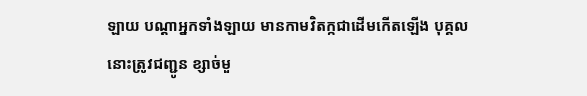ឡាយ បណ្តាអ្នកទាំងឡាយ មានកាមវិតក្កជាដើមកើតឡើង បុគ្គលនោះត្រូវជញ្ជូន ខ្សាច់មួ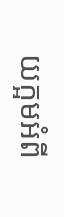យក្អមអំពី